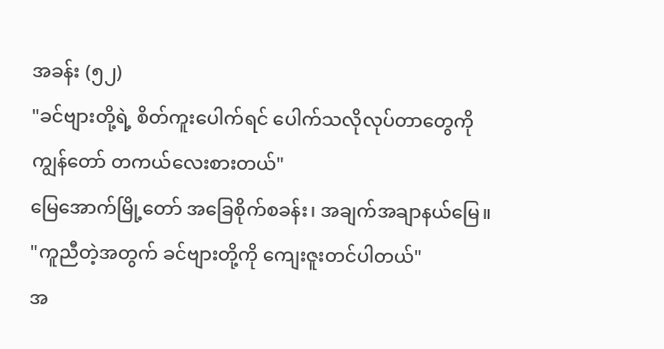အခန်း (၅၂)
"ခင်ဗျားတို့ရဲ့ စိတ်ကူးပေါက်ရင် ပေါက်သလိုလုပ်တာတွေကို ကျွန်တော် တကယ်လေးစားတယ်"
မြေအောက်မြို့တော် အခြေစိုက်စခန်း၊ အချက်အချာနယ်မြေ။
"ကူညီတဲ့အတွက် ခင်ဗျားတို့ကို ကျေးဇူးတင်ပါတယ်"
အ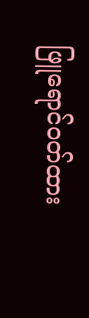ဖြူရောင်ဝတ်ထား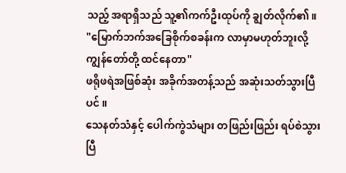သည့် အရာရှိသည် သူ့၏ကက်ဦးထုပ်ကို ချွတ်လိုက်၏။
"မြောက်ဘက်အခြေစိုက်စခန်းက လာမှာမဟုတ်ဘူးလို့ ကျွန်တော်တို့ ထင်နေတာ"
ဖရိုဖရဲအဖြစ်ဆုံး အခိုက်အတန့်သည် အဆုံးသတ်သွားပြီပင်။
သေနတ်သံနှင့် ပေါက်ကွဲသံများ တဖြည်းဖြည်း ရပ်စဲသွားပြီ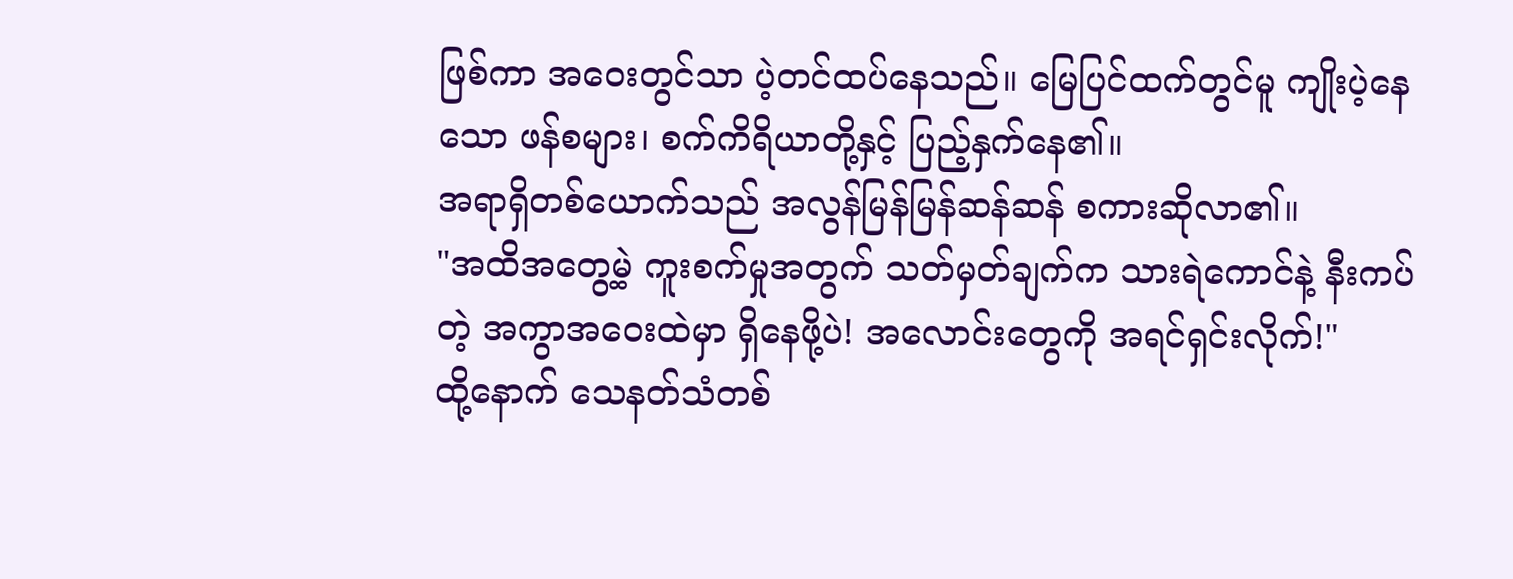ဖြစ်ကာ အဝေးတွင်သာ ပဲ့တင်ထပ်နေသည်။ မြေပြင်ထက်တွင်မူ ကျိုးပဲ့နေသော ဖန်စများ၊ စက်ကိရိယာတို့နှင့် ပြည့်နှက်နေ၏။
အရာရှိတစ်ယောက်သည် အလွန်မြန်မြန်ဆန်ဆန် စကားဆိုလာ၏။
"အထိအတွေ့မဲ့ ကူးစက်မှုအတွက် သတ်မှတ်ချက်က သားရဲကောင်နဲ့ နီးကပ်တဲ့ အကွာအဝေးထဲမှာ ရှိနေဖို့ပဲ! အလောင်းတွေကို အရင်ရှင်းလိုက်!"
ထို့နောက် သေနတ်သံတစ်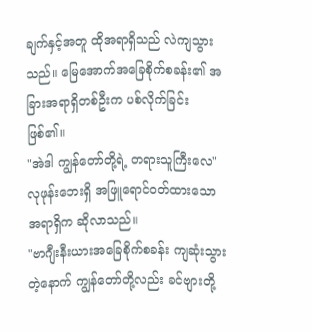ချက်နှင့်အတူ ထိုအရာရှိသည် လဲကျသွားသည်။ မြေအောက်အခြေစိုက်စခန်း၏ အခြားအရာရှိတစ်ဦးက ပစ်လိုက်ခြင်းဖြစ်၏။
"အဲဒါ ကျွန်တော်တို့ရဲ့ တရားသူကြီးလေ"
လုဖုန်းဘေးရှိ အဖြူရောင်ဝတ်ထားသော အရာရှိက ဆိုလာသည်။
"ဗာဂျီးနီးယားအခြေစိုက်စခန်း ကျဆုံးသွားတဲ့နောက် ကျွန်တော်တို့လည်း ခင်ဗျားတို့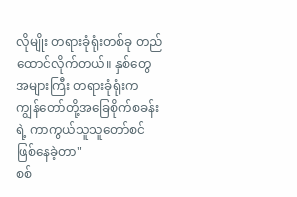လိုမျိုး တရားခုံရုံးတစ်ခု တည်ထောင်လိုက်တယ်။ နှစ်တွေအများကြီး တရားခုံရုံးက ကျွန်တော်တို့အခြေစိုက်စခန်းရဲ့ ကာကွယ်သူသူတော်စင် ဖြစ်နေခဲ့တာ"
စစ်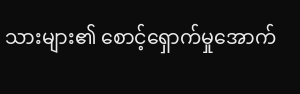သားများ၏ စောင့်ရှောက်မှုအောက်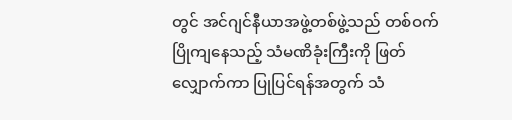တွင် အင်ဂျင်နီယာအဖွဲ့တစ်ဖွဲ့သည် တစ်ဝက်ပြိုကျနေသည့် သံမဏိခုံးကြီးကို ဖြတ်လျှောက်ကာ ပြုပြင်ရန်အတွက် သံ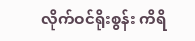လိုက်ဝင်ရိုးစွန်း ကိရိ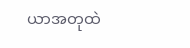ယာအတုထဲ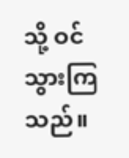သို့ ဝင်သွားကြသည်။